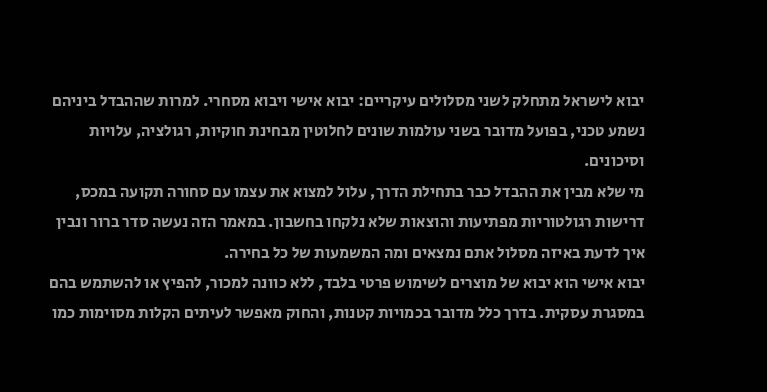יבוא לישראל מתחלק לשני מסלולים עיקריים: יבוא אישי ויבוא מסחרי. למרות שההבדל ביניהם נשמע טכני, בפועל מדובר בשני עולמות שונים לחלוטין מבחינת חוקיות, רגולציה, עלויות וסיכונים.
מי שלא מבין את ההבדל כבר בתחילת הדרך, עלול למצוא את עצמו עם סחורה תקועה במכס, דרישות רגולטוריות מפתיעות והוצאות שלא נלקחו בחשבון. במאמר הזה נעשה סדר ברור ונבין איך לדעת באיזה מסלול אתם נמצאים ומה המשמעות של כל בחירה.
יבוא אישי הוא יבוא של מוצרים לשימוש פרטי בלבד, ללא כוונה למכור, להפיץ או להשתמש בהם במסגרת עסקית. בדרך כלל מדובר בכמויות קטנות, והחוק מאפשר לעיתים הקלות מסוימות כמו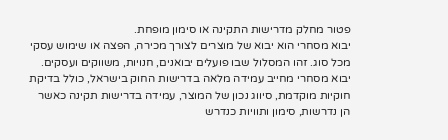פטור מחלק מדרישות התקינה או סימון מופחת.
יבוא מסחרי הוא יבוא של מוצרים לצורך מכירה, הפצה או שימוש עסקי מכל סוג. זהו המסלול שבו פועלים יבואנים, חנויות, משווקים ועסקים.
יבוא מסחרי מחייב עמידה מלאה בדרישות החוק בישראל, כולל בדיקת חוקיות מוקדמת, סיווג נכון של המוצר, עמידה בדרישות תקינה כאשר הן נדרשות, סימון ותוויות כנדרש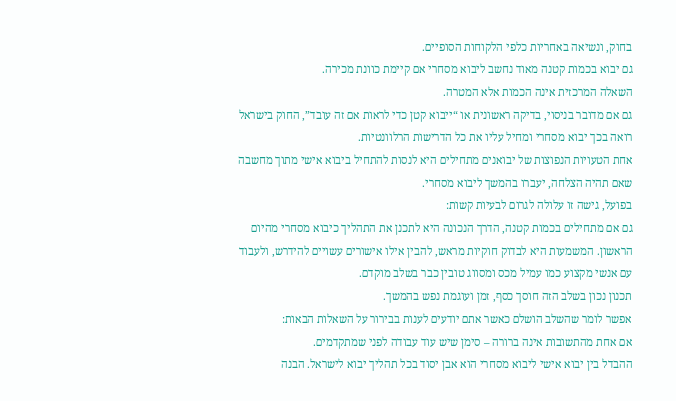בחוק, ונשיאה באחריות כלפי הלקוחות הסופיים.
גם יבוא בכמות קטנה מאוד נחשב ליבוא מסחרי אם קיימת כוונת מכירה.
השאלה המרכזית אינה הכמות אלא המטרה.
גם אם מדובר בניסוי, בדיקה ראשונית או “ייבוא קטן כדי לראות אם זה עובד”, החוק בישראל רואה בכך יבוא מסחרי ומחיל עליו את כל הדרישות הרלוונטיות.
אחת הטעויות הנפוצות של יבואנים מתחילים היא לנסות להתחיל ביבוא אישי מתוך מחשבה שאם תהיה הצלחה, יעברו בהמשך ליבוא מסחרי.
בפועל, גישה זו עלולה לגרום לבעיות קשות:
גם אם מתחילים בכמות קטנה, הדרך הנכונה היא לתכנן את התהליך כיבוא מסחרי מהיום הראשון. המשמעות היא לבדוק חוקיות מראש, להבין אילו אישורים עשויים להידרש, ולעבוד עם אנשי מקצוע כמו עמיל מכס ומסווג טובין כבר בשלב מוקדם.
תכנון נכון בשלב הזה חוסך כסף, זמן ועוגמת נפש בהמשך.
אפשר לומר שהשלב הושלם כאשר אתם יודעים לענות בבירור על השאלות הבאות:
אם אחת מהתשובות אינה ברורה – סימן שיש עוד עבודה לפני שמתקדמים.
ההבדל בין יבוא אישי ליבוא מסחרי הוא אבן יסוד בכל תהליך יבוא לישראל. הבנה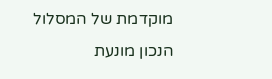מוקדמת של המסלול הנכון מונעת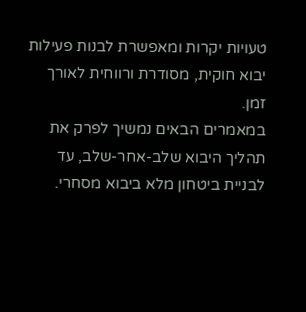טעויות יקרות ומאפשרת לבנות פעילות יבוא חוקית, מסודרת ורווחית לאורך זמן.
במאמרים הבאים נמשיך לפרק את תהליך היבוא שלב-אחר-שלב, עד לבניית ביטחון מלא ביבוא מסחרי.